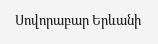Սովորաբար Երևանի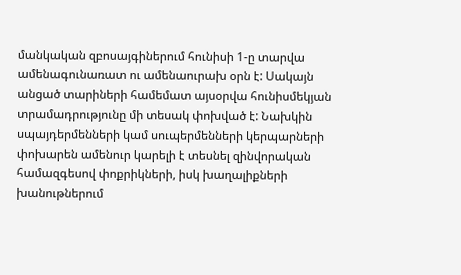մանկական զբոսայգիներում հունիսի 1-ը տարվա ամենագունառատ ու ամենաուրախ օրն է: Սակայն անցած տարիների համեմատ այսօրվա հունիսմեկյան տրամադրությունը մի տեսակ փոխված է: Նախկին սպայդերմենների կամ սուպերմենների կերպարների փոխարեն ամենուր կարելի է տեսնել զինվորական համազգեսով փոքրիկների, իսկ խաղալիքների խանութներում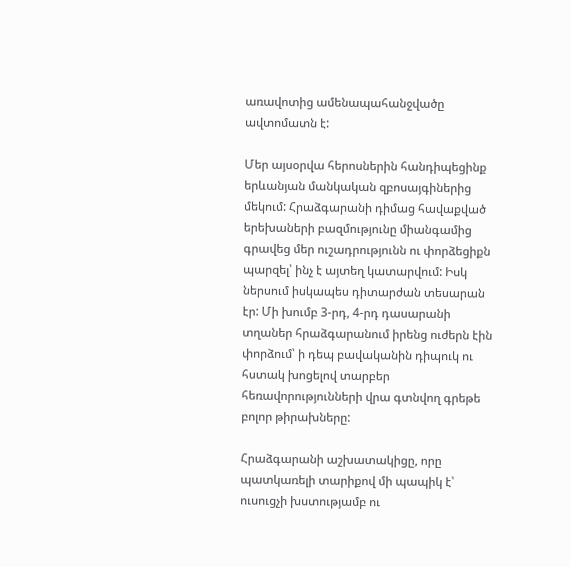առավոտից ամենապահանջվածը ավտոմատն է:

Մեր այսօրվա հերոսներին հանդիպեցինք երևանյան մանկական զբոսայգիներից մեկում: Հրաձգարանի դիմաց հավաքված երեխաների բազմությունը միանգամից գրավեց մեր ուշադրությունն ու փորձեցիքն պարզել՝ ինչ է այտեղ կատարվում: Իսկ ներսում իսկապես դիտարժան տեսարան էր: Մի խումբ 3-րդ, 4-րդ դասարանի տղաներ հրաձգարանում իրենց ուժերն էին փորձում՝ ի դեպ բավականին դիպուկ ու հստակ խոցելով տարբեր հեռավորությունների վրա գտնվող գրեթե բոլոր թիրախները:

Հրաձգարանի աշխատակիցը, որը պատկառելի տարիքով մի պապիկ է՝ ուսուցչի խստությամբ ու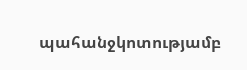պահանջկոտությամբ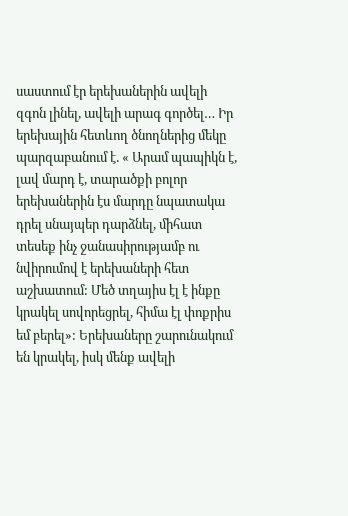սաստում էր երեխաներին ավելի զգոն լինել, ավելի արագ գործել… Իր երեխային հետևող ծնողներից մեկը պարզաբանում է. « Արամ պապիկն է, լավ մարդ է, տարածքի բոլոր երեխաներին էս մարդը նպատակա դրել սնայպեր դարձնել, միհատ տեսեք ինչ ջանասիրությամբ ու նվիրումով է երեխաների հետ աշխատում: Մեծ տղայիս էլ է ինքը կրակել սովորեցրել, հիմա էլ փոքրիս եմ բերել»: Երեխաները շարունակում են կրակել, իսկ մենք ավելի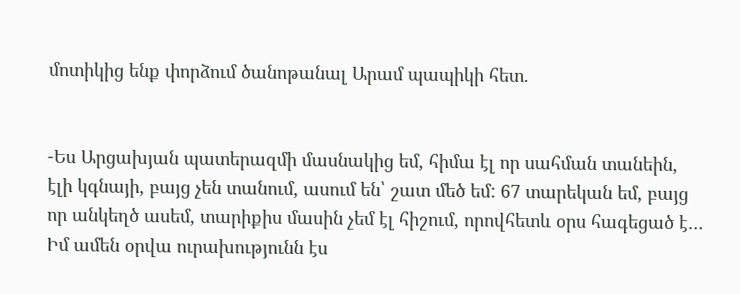մոտիկից ենք փորձում ծանոթանալ Արամ պապիկի հետ.


-Ես Արցախյան պատերազմի մասնակից եմ, հիմա էլ որ սահման տանեին, էլի կգնայի, բայց չեն տանում, ասում են՝ շատ մեծ եմ: 67 տարեկան եմ, բայց որ անկեղծ ասեմ, տարիքիս մասին չեմ էլ հիշում, որովհետև օրս հագեցած է… Իմ ամեն օրվա ուրախությունն էս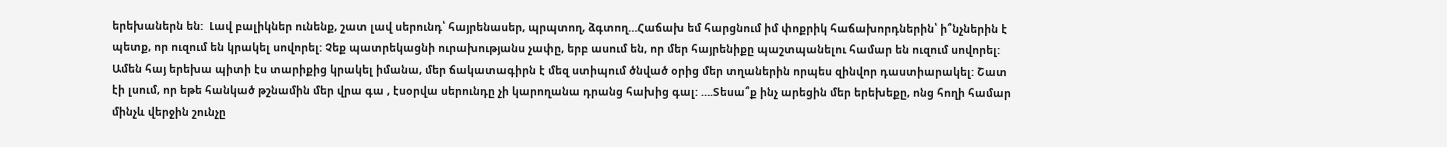երեխաներն են:  Լավ բալիկներ ունենք, շատ լավ սերունդ՝ հայրենասեր, պրպտող, ձգտող…Հաճախ եմ հարցնում իմ փոքրիկ հաճախորդներին՝ ի՞նչներին է պետք, որ ուզում են կրակել սովորել: Չեք պատրեկացնի ուրախությանս չափը, երբ ասում են, որ մեր հայրենիքը պաշտպանելու համար են ուզում սովորել: Ամեն հայ երեխա պիտի էս տարիքից կրակել իմանա, մեր ճակատագիրն է մեզ ստիպում ծնված օրից մեր տղաներին որպես զինվոր դաստիարակել: Շատ էի լսում, որ եթե հանկած թշնամին մեր վրա գա , էսօրվա սերունդը չի կարողանա դրանց հախից գալ: ….Տեսա՞ք ինչ արեցին մեր երեխեքը, ոնց հողի համար մինչև վերջին շունչը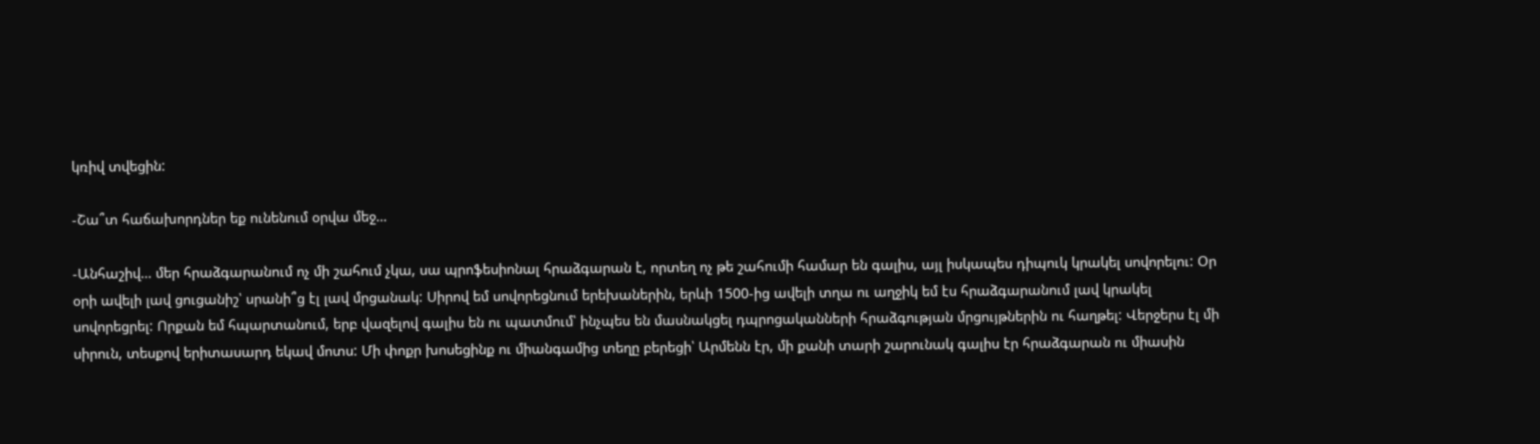կռիվ տվեցին:

-Շա՞տ հաճախորդներ եք ունենում օրվա մեջ…

-Անհաշիվ… մեր հրաձգարանում ոչ մի շահում չկա, սա պրոֆեսիոնալ հրաձգարան է, որտեղ ոչ թե շահումի համար են գալիս, այլ իսկապես դիպուկ կրակել սովորելու: Օր օրի ավելի լավ ցուցանիշ՝ սրանի՞ց էլ լավ մրցանակ: Սիրով եմ սովորեցնում երեխաներին, երևի 1500-ից ավելի տղա ու աղջիկ եմ էս հրաձգարանում լավ կրակել սովորեցրել: Որքան եմ հպարտանում, երբ վազելով գալիս են ու պատմում՝ ինչպես են մասնակցել դպրոցականների հրաձգության մրցույթներին ու հաղթել: Վերջերս էլ մի սիրուն, տեսքով երիտասարդ եկավ մոտս: Մի փոքր խոսեցինք ու միանգամից տեղը բերեցի՝ Արմենն էր, մի քանի տարի շարունակ գալիս էր հրաձգարան ու միասին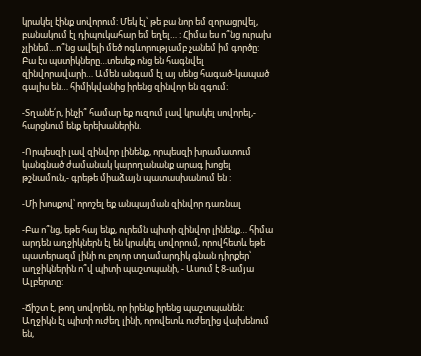կրակել էինք սովորում: Մեկ էլ՝ թե բա նոր եմ զորացրվել, բանակում էլ դիպուկահար եմ եղել… : Հիմա ես ո՞նց ուրախ չլինեմ…ո՞նց ավելի մեծ ոգևորությամբ չանեմ իմ գործը: Բա էս պստիկները…տեսեք ոնց են հագնվել զինվորավարի… Ամեն անգամ էլ այ սենց հագած-կապած գալիս են… հիմիկվանից իրենց զինվոր են զգում:

-Տղանե՛ր, ինչի՞ համար եք ուզում լավ կրակել սովորել,- հարցնում ենք երեխաներին.

-Որպեսզի լավ զինվոր լինենք, որպեսզի խրամատում կանգնած ժամանակ կարողանանք արագ խոցել թշնամուն,- գրեթե միաձայն պատասխանում են :

-Մի խոսքով՝ որոշել եք անպայման զինվոր դառնալ

-Բա ո՞նց, եթե հայ ենք, ուրեմն պիտի զինվոր լինենք… հիմա արդեն աղջիկներն էլ են կրակել սովորում, որովհետև եթե պատերազմ լինի ու բոլոր տղամարդիկ գնան դիրքեր՝ աղջիկներին ո՞վ պիտի պաշտպանի, - Ասում է 8-ամյա Ալբերտը:

-Ճիշտ է, թող սովորեն, որ իրենք իրենց պաշտպանեն: Աղջիկն էլ պիտի ուժեղ լինի, որովետև ուժեղից վախենում են,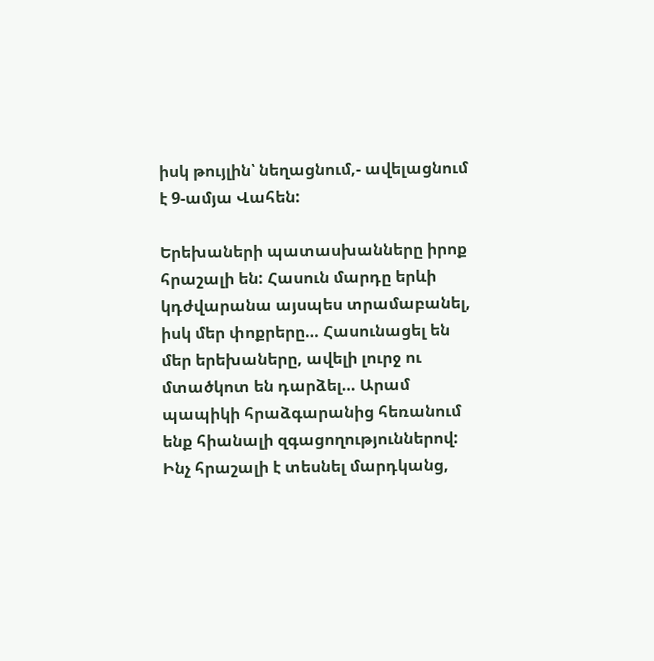իսկ թույլին՝ նեղացնում,- ավելացնում է 9-ամյա Վահեն:

Երեխաների պատասխանները իրոք հրաշալի են: Հասուն մարդը երևի կդժվարանա այսպես տրամաբանել, իսկ մեր փոքրերը… Հասունացել են մեր երեխաները, ավելի լուրջ ու մտածկոտ են դարձել… Արամ պապիկի հրաձգարանից հեռանում ենք հիանալի զգացողություններով: Ինչ հրաշալի է տեսնել մարդկանց,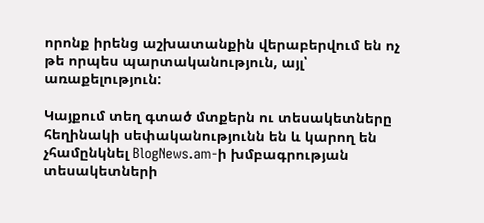որոնք իրենց աշխատանքին վերաբերվում են ոչ թե որպես պարտականություն, այլ՝ առաքելություն:

Կայքում տեղ գտած մտքերն ու տեսակետները հեղինակի սեփականությունն են և կարող են չհամընկնել BlogNews.am-ի խմբագրության տեսակետների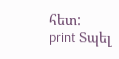հետ:
print Տպել